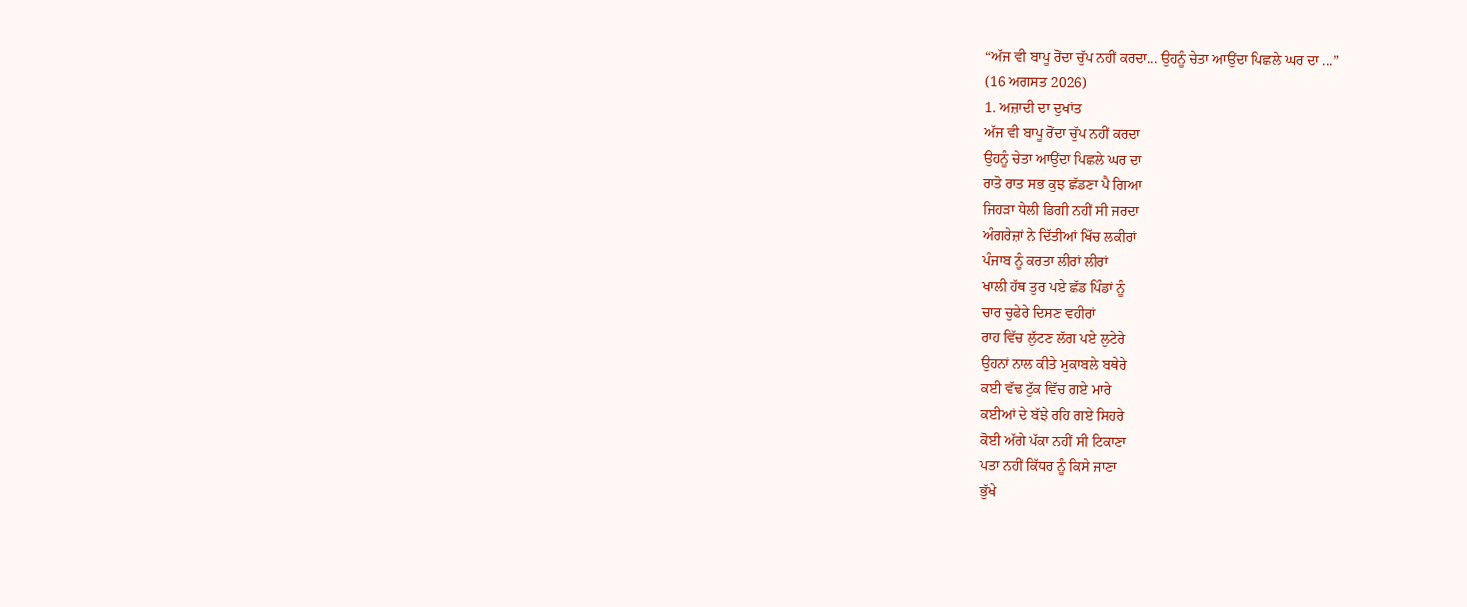“ਅੱਜ ਵੀ ਬਾਪੂ ਰੋਂਦਾ ਚੁੱਪ ਨਹੀਂ ਕਰਦਾ... ਉਹਨੂੰ ਚੇਤਾ ਆਉਂਦਾ ਪਿਛਲੇ ਘਰ ਦਾ ...”
(16 ਅਗਸਤ 2026)
1. ਅਜ਼ਾਦੀ ਦਾ ਦੁਖਾਂਤ
ਅੱਜ ਵੀ ਬਾਪੂ ਰੋਂਦਾ ਚੁੱਪ ਨਹੀਂ ਕਰਦਾ
ਉਹਨੂੰ ਚੇਤਾ ਆਉਂਦਾ ਪਿਛਲੇ ਘਰ ਦਾ
ਰਾਤੋ ਰਾਤ ਸਭ ਕੁਝ ਛੱਡਣਾ ਪੈ ਗਿਆ
ਜਿਹੜਾ ਧੇਲੀ ਡਿਗੀ ਨਹੀਂ ਸੀ ਜਰਦਾ
ਅੰਗਰੇਜ਼ਾਂ ਨੇ ਦਿੱਤੀਆਂ ਖਿੱਚ ਲਕੀਰਾਂ
ਪੰਜਾਬ ਨੂੰ ਕਰਤਾ ਲੀਰਾਂ ਲੀਰਾਂ
ਖਾਲੀ ਹੱਥ ਤੁਰ ਪਏ ਛੱਡ ਪਿੰਡਾਂ ਨੂੰ
ਚਾਰ ਚੁਫੇਰੇ ਦਿਸਣ ਵਹੀਰਾਂ
ਰਾਹ ਵਿੱਚ ਲੁੱਟਣ ਲੱਗ ਪਏ ਲੁਟੇਰੇ
ਉਹਨਾਂ ਨਾਲ ਕੀਤੇ ਮੁਕਾਬਲੇ ਬਥੇਰੇ
ਕਈ ਵੱਢ ਟੁੱਕ ਵਿੱਚ ਗਏ ਮਾਰੇ
ਕਈਆਂ ਦੇ ਬੱਝੇ ਰਹਿ ਗਏ ਸਿਹਰੇ
ਕੋਈ ਅੱਗੇ ਪੱਕਾ ਨਹੀਂ ਸੀ ਟਿਕਾਣਾ
ਪਤਾ ਨਹੀਂ ਕਿੱਧਰ ਨੂੰ ਕਿਸੇ ਜਾਣਾ
ਭੁੱਖੇ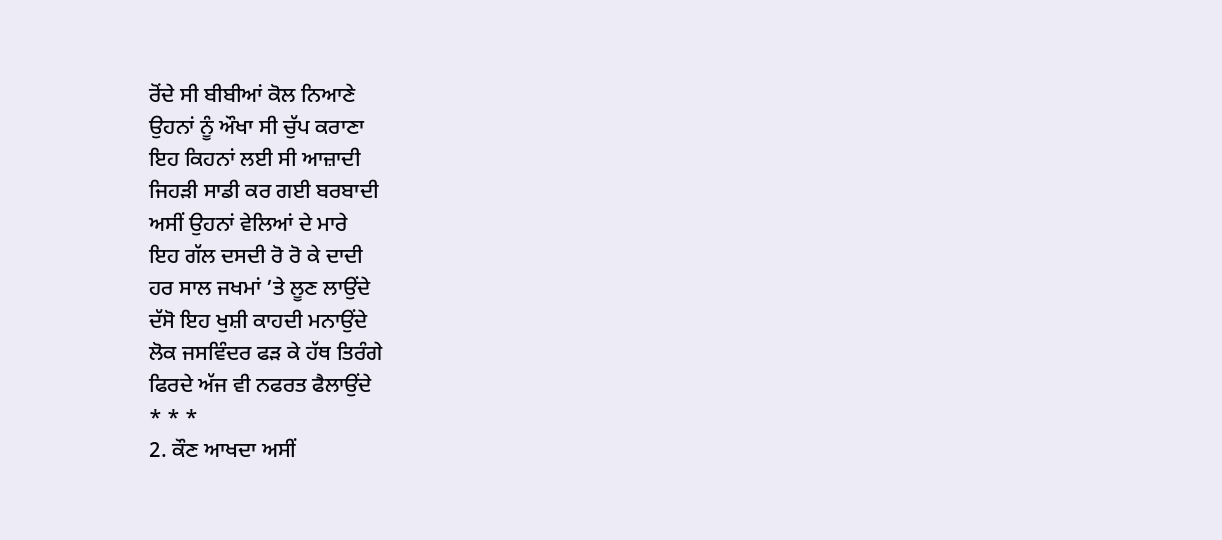ਰੋਂਦੇ ਸੀ ਬੀਬੀਆਂ ਕੋਲ ਨਿਆਣੇ
ਉਹਨਾਂ ਨੂੰ ਔਖਾ ਸੀ ਚੁੱਪ ਕਰਾਣਾ
ਇਹ ਕਿਹਨਾਂ ਲਈ ਸੀ ਆਜ਼ਾਦੀ
ਜਿਹੜੀ ਸਾਡੀ ਕਰ ਗਈ ਬਰਬਾਦੀ
ਅਸੀਂ ਉਹਨਾਂ ਵੇਲਿਆਂ ਦੇ ਮਾਰੇ
ਇਹ ਗੱਲ ਦਸਦੀ ਰੋ ਰੋ ਕੇ ਦਾਦੀ
ਹਰ ਸਾਲ ਜਖਮਾਂ ’ਤੇ ਲੂਣ ਲਾਉਂਦੇ
ਦੱਸੋ ਇਹ ਖੁਸ਼ੀ ਕਾਹਦੀ ਮਨਾਉਂਦੇ
ਲੋਕ ਜਸਵਿੰਦਰ ਫੜ ਕੇ ਹੱਥ ਤਿਰੰਗੇ
ਫਿਰਦੇ ਅੱਜ ਵੀ ਨਫਰਤ ਫੈਲਾਉਂਦੇ
* * *
2. ਕੌਣ ਆਖਦਾ ਅਸੀਂ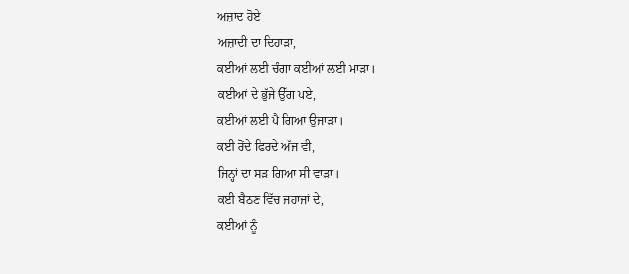ਅਜ਼ਾਦ ਹੋਏ
ਅਜ਼ਾਦੀ ਦਾ ਦਿਹਾੜਾ,
ਕਈਆਂ ਲਈ ਚੰਗਾ ਕਈਆਂ ਲਈ ਮਾੜਾ।
ਕਈਆਂ ਦੇ ਭੁੱਜੇ ਉੱਗ ਪਏ,
ਕਈਆਂ ਲਈ ਪੈ ਗਿਆ ਉਜਾੜਾ।
ਕਈ ਰੋਂਦੇ ਫਿਰਦੇ ਅੱਜ ਵੀ,
ਜਿਨ੍ਹਾਂ ਦਾ ਸੜ ਗਿਆ ਸੀ ਵਾੜਾ।
ਕਈ ਬੈਠਣ ਵਿੱਚ ਜਹਾਜਾਂ ਦੇ,
ਕਈਆਂ ਨੂੰ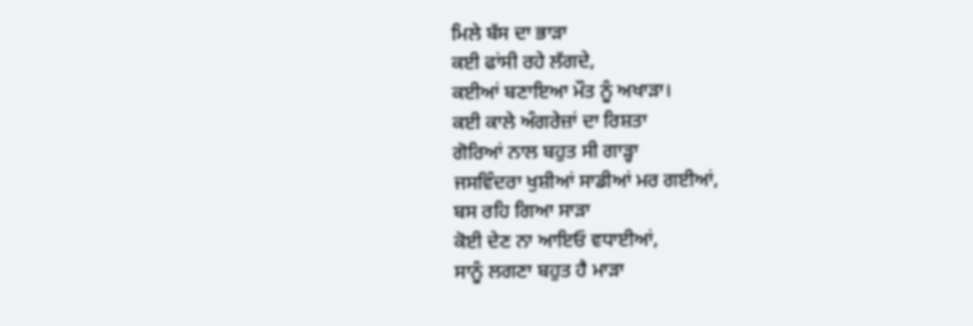ਮਿਲੇ ਬੱਸ ਦਾ ਭਾੜਾ
ਕਈ ਫਾਂਸੀ ਰਹੇ ਲੱਗਦੇ,
ਕਈਆਂ ਬਣਾਇਆ ਮੌਤ ਨੂੰ ਅਖਾੜਾ।
ਕਈ ਕਾਲੇ ਅੰਗਰੇਜ਼ਾਂ ਦਾ ਰਿਸ਼ਤਾ
ਗੋਰਿਆਂ ਨਾਲ ਬਹੁਤ ਸੀ ਗਾੜ੍ਹਾ
ਜਸਵਿੰਦਰਾ ਖੁਸ਼ੀਆਂ ਸਾਡੀਆਂ ਮਰ ਗਈਆਂ,
ਬਸ ਰਹਿ ਗਿਆ ਸਾੜਾ
ਕੋਈ ਦੇਣ ਨਾ ਆਇਓ ਵਧਾਈਆਂ,
ਸਾਨੂੰ ਲਗਣਾ ਬਹੁਤ ਹੈ ਮਾੜਾ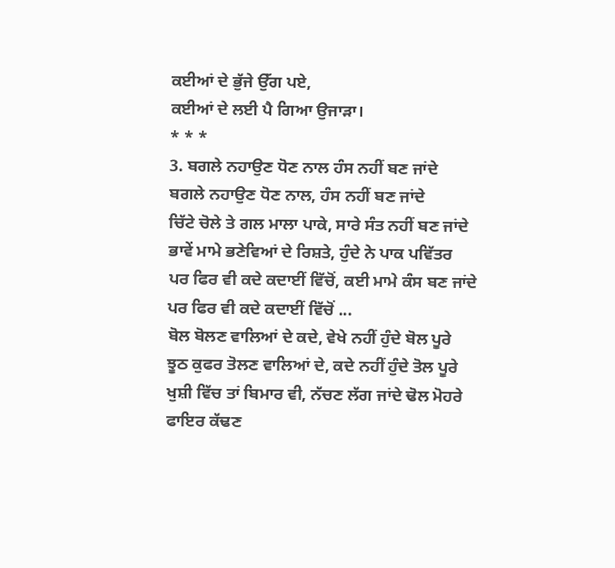ਕਈਆਂ ਦੇ ਭੁੱਜੇ ਉੱਗ ਪਏ,
ਕਈਆਂ ਦੇ ਲਈ ਪੈ ਗਿਆ ਉਜਾੜਾ।
* * *
3. ਬਗਲੇ ਨਹਾਉਣ ਧੋਣ ਨਾਲ ਹੰਸ ਨਹੀਂ ਬਣ ਜਾਂਦੇ
ਬਗਲੇ ਨਹਾਉਣ ਧੋਣ ਨਾਲ, ਹੰਸ ਨਹੀਂ ਬਣ ਜਾਂਦੇ
ਚਿੱਟੇ ਚੋਲੇ ਤੇ ਗਲ ਮਾਲਾ ਪਾਕੇ, ਸਾਰੇ ਸੰਤ ਨਹੀਂ ਬਣ ਜਾਂਦੇ
ਭਾਵੇਂ ਮਾਮੇ ਭਣੇਵਿਆਂ ਦੇ ਰਿਸ਼ਤੇ, ਹੁੰਦੇ ਨੇ ਪਾਕ ਪਵਿੱਤਰ
ਪਰ ਫਿਰ ਵੀ ਕਦੇ ਕਦਾਈਂ ਵਿੱਚੋਂ, ਕਈ ਮਾਮੇ ਕੰਸ ਬਣ ਜਾਂਦੇ
ਪਰ ਫਿਰ ਵੀ ਕਦੇ ਕਦਾਈਂ ਵਿੱਚੋਂ ...
ਬੋਲ ਬੋਲਣ ਵਾਲਿਆਂ ਦੇ ਕਦੇ, ਵੇਖੇ ਨਹੀਂ ਹੁੰਦੇ ਬੋਲ ਪੂਰੇ
ਝੂਠ ਕੁਫਰ ਤੋਲਣ ਵਾਲਿਆਂ ਦੇ, ਕਦੇ ਨਹੀਂ ਹੁੰਦੇ ਤੋਲ ਪੂਰੇ
ਖੁਸ਼ੀ ਵਿੱਚ ਤਾਂ ਬਿਮਾਰ ਵੀ, ਨੱਚਣ ਲੱਗ ਜਾਂਦੇ ਢੋਲ ਮੋਹਰੇ
ਫਾਇਰ ਕੱਢਣ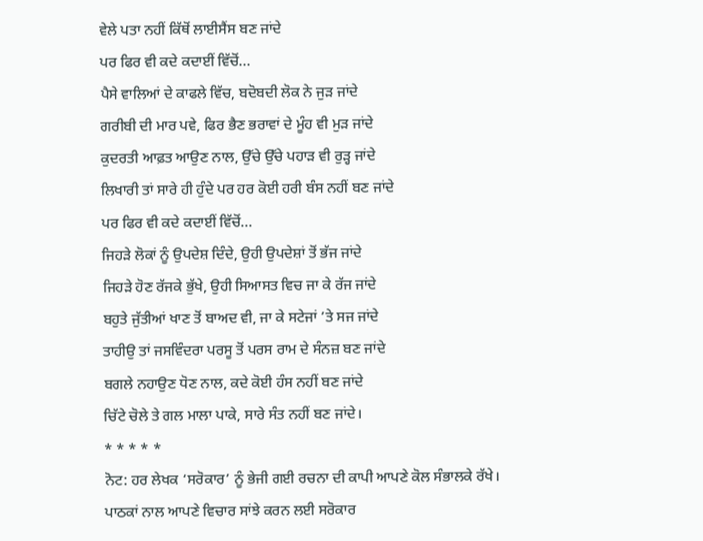ਵੇਲੇ ਪਤਾ ਨਹੀਂ ਕਿੱਥੋਂ ਲਾਈਸੈਂਸ ਬਣ ਜਾਂਦੇ
ਪਰ ਫਿਰ ਵੀ ਕਦੇ ਕਦਾਈਂ ਵਿੱਚੋਂ...
ਪੈਸੇ ਵਾਲਿਆਂ ਦੇ ਕਾਫਲੇ ਵਿੱਚ, ਬਦੋਬਦੀ ਲੋਕ ਨੇ ਜੁੜ ਜਾਂਦੇ
ਗਰੀਬੀ ਦੀ ਮਾਰ ਪਵੇ, ਫਿਰ ਭੈਣ ਭਰਾਵਾਂ ਦੇ ਮੂੰਹ ਵੀ ਮੁੜ ਜਾਂਦੇ
ਕੁਦਰਤੀ ਆਫ਼ਤ ਆਉਣ ਨਾਲ, ਉੱਚੇ ਉੱਚੇ ਪਹਾੜ ਵੀ ਰੁੜ੍ਹ ਜਾਂਦੇ
ਲਿਖਾਰੀ ਤਾਂ ਸਾਰੇ ਹੀ ਹੁੰਦੇ ਪਰ ਹਰ ਕੋਈ ਹਰੀ ਬੰਸ ਨਹੀਂ ਬਣ ਜਾਂਦੇ
ਪਰ ਫਿਰ ਵੀ ਕਦੇ ਕਦਾਈਂ ਵਿੱਚੋਂ...
ਜਿਹੜੇ ਲੋਕਾਂ ਨੂੰ ਉਪਦੇਸ਼ ਦਿੰਦੇ, ਉਹੀ ਉਪਦੇਸ਼ਾਂ ਤੋਂ ਭੱਜ ਜਾਂਦੇ
ਜਿਹੜੇ ਹੋਣ ਰੱਜਕੇ ਭੁੱਖੇ, ਉਹੀ ਸਿਆਸਤ ਵਿਚ ਜਾ ਕੇ ਰੱਜ ਜਾਂਦੇ
ਬਹੁਤੇ ਜੁੱਤੀਆਂ ਖਾਣ ਤੋਂ ਬਾਅਦ ਵੀ, ਜਾ ਕੇ ਸਟੇਜਾਂ ’ਤੇ ਸਜ ਜਾਂਦੇ
ਤਾਹੀਉ ਤਾਂ ਜਸਵਿੰਦਰਾ ਪਰਸੂ ਤੋਂ ਪਰਸ ਰਾਮ ਦੇ ਸੰਨਜ਼ ਬਣ ਜਾਂਦੇ
ਬਗਲੇ ਨਹਾਉਣ ਧੋਣ ਨਾਲ, ਕਦੇ ਕੋਈ ਹੰਸ ਨਹੀਂ ਬਣ ਜਾਂਦੇ
ਚਿੱਟੇ ਚੋਲੇ ਤੇ ਗਲ ਮਾਲਾ ਪਾਕੇ, ਸਾਰੇ ਸੰਤ ਨਹੀਂ ਬਣ ਜਾਂਦੇ।
* * * * *
ਨੋਟ: ਹਰ ਲੇਖਕ ‘ਸਰੋਕਾਰ’ ਨੂੰ ਭੇਜੀ ਗਈ ਰਚਨਾ ਦੀ ਕਾਪੀ ਆਪਣੇ ਕੋਲ ਸੰਭਾਲਕੇ ਰੱਖੇ।
ਪਾਠਕਾਂ ਨਾਲ ਆਪਣੇ ਵਿਚਾਰ ਸਾਂਝੇ ਕਰਨ ਲਈ ਸਰੋਕਾਰ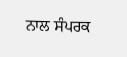ਨਾਲ ਸੰਪਰਕ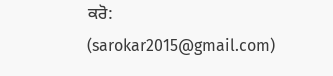ਕਰੋ: (sarokar2015@gmail.com)